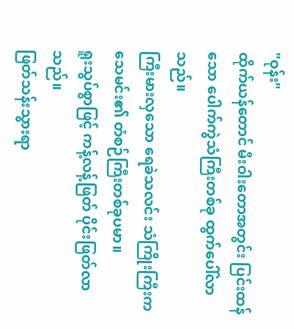"ဝုန်း"
ထိုက်ယန်တောင် မီးဝါးတောအတွင်း ပြင်းထန်သော ပေါက်ကွဲသံကြီးတစ်ခု ထွက်ပေါ်လာသည်။
ကြီးမားလှသော ရေခဲသလင်း သံကြိုးကြီးက သေမင်း၏ တံစဉ်ကြီးတစ်ခုပမာ။
ရူးသွပ်စွာဖြင့် ကန့်လန့်ဖြတ် ပိုင်းဖြတ်လာသည်။
ဖြတ်သန်းသွားရာ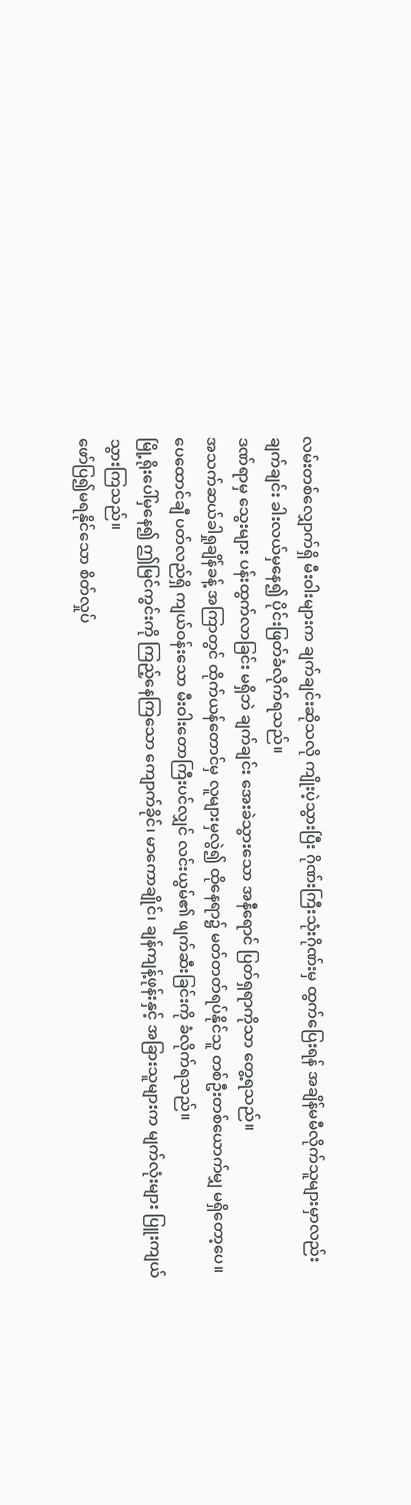လမ်းတစ်လျှောက်ရှိ မီးဝါးများက ချက်ချင်းဆိုသလို ကျိုးပဲ့သွားပြီး ဂိုဏ်းကြီးသုံးဂိုဏ်းမှ ထွက်ပြေးရန် အချိန်မမီလိုက်သူများမှာလည်း ချက်ချင်း ခါးလယ်မှနေ၍ ပိုင်းဖြတ်ခံလိုက်ရသည်။
ဒဏ်ရာမှ သွေးများ ပန်းထွက်လာခြင်း မရှိဘဲ ချက်ချင်း အေးခဲသွားသော အနီရောင် ပြတ်ရှရာကိုသာ တွေ့ရသည်။
အသက်ဆယ်ခါရှုချိန်ခန့် အကြာတွင် ထိုက်ယန်တောင်မှ လူများမှလွဲ၍ ထိုနေရာ၌ မတ်တတ်ရပ်နိုင်သူ တစ်ဦးတစ်ယောက်မျှ မရှိတော့ပေ။
ပေထောင်ချီ ပတ်လည်ရှိ ကျယ်ဝန်းသော မီးဝါးတောကြီးပင်လျှင် လင်းယွမ်၏ ဖျက်ဆီးခြင်းကို ခံလိုက်ရသည်။
မြို့ရိုးပေါ်မှနေ၍ ဤမြင်ကွင်းကို ကြည့်နေကြသော ကျောက်ခိုင်၊ မာကောချိုင်၊ ချန်ကျန့်ဖုန်းနှင့် အခြားသူများက မျက်လုံးများ ပြူးကျယ်သွားကြသည်။
ဖော်ပြ၍မရနိုင်သော စိတ်လှုပ်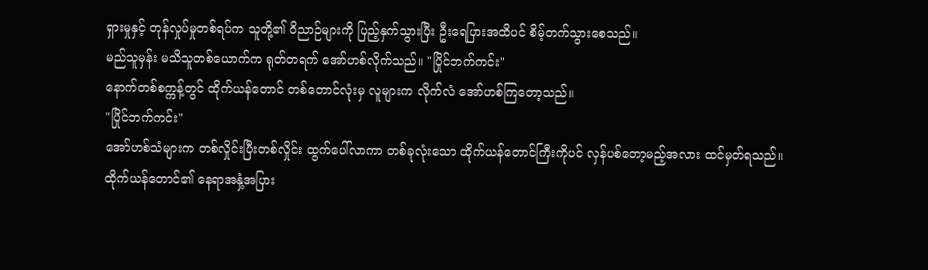ရှားမှုနှင့် တုန်လှုပ်မှုတစ်ရပ်က သူတို့၏ ဝိညာဉ်များကို ပြည့်နှက်သွားပြီး ဦးရေပြားအထိပင် စိမ့်တက်သွားစေသည်။
မည်သူမှန်း မသိသူတစ်ယောက်က ရုတ်တရက် အော်ဟစ်လိုက်သည်။ "ပြိုင်ဘက်ကင်း"
နောက်တစ်စက္ကန့်တွင် ထိုက်ယန်တောင် တစ်တောင်လုံးမှ လူများက လိုက်လံ အော်ဟစ်ကြတော့သည်။
"ပြိုင်ဘက်ကင်း"
အော်ဟစ်သံများက တစ်လှိုင်းပြီးတစ်လှိုင်း ထွက်ပေါ်လာကာ တစ်ခုလုံးသော ထိုက်ယန်တောင်ကြီးကိုပင် လှန်ပစ်တော့မည့်အလား ထင်မှတ်ရသည်။
ထိုက်ယန်တောင်၏ နေရာအနှံ့အပြား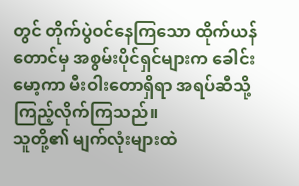တွင် တိုက်ပွဲဝင်နေကြသော ထိုက်ယန်တောင်မှ အစွမ်းပိုင်ရှင်များက ခေါင်းမော့ကာ မီးဝါးတောရှိရာ အရပ်ဆီသို့ ကြည့်လိုက်ကြသည်။
သူတို့၏ မျက်လုံးများထဲ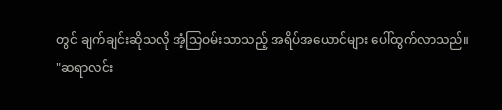တွင် ချက်ချင်းဆိုသလို အံ့သြဝမ်းသာသည့် အရိပ်အယောင်များ ပေါ်ထွက်လာသည်။
"ဆရာလင်း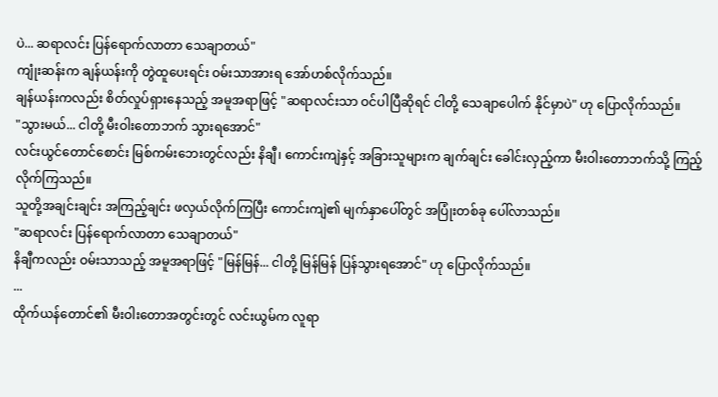ပဲ... ဆရာလင်း ပြန်ရောက်လာတာ သေချာတယ်"
ကျုံးဆန်းက ချန်ယန်းကို တွဲထူပေးရင်း ဝမ်းသာအားရ အော်ဟစ်လိုက်သည်။
ချန်ယန်းကလည်း စိတ်လှုပ်ရှားနေသည့် အမူအရာဖြင့် "ဆရာလင်းသာ ဝင်ပါပြီဆိုရင် ငါတို့ သေချာပေါက် နိုင်မှာပဲ" ဟု ပြောလိုက်သည်။
"သွားမယ်... ငါတို့ မီးဝါးတောဘက် သွားရအောင်"
လင်းယွင်တောင်စောင်း မြစ်ကမ်းဘေးတွင်လည်း နိချီ၊ ကောင်းကျဲနှင့် အခြားသူများက ချက်ချင်း ခေါင်းလှည့်ကာ မီးဝါးတောဘက်သို့ ကြည့်လိုက်ကြသည်။
သူတို့အချင်းချင်း အကြည့်ချင်း ဖလှယ်လိုက်ကြပြီး ကောင်းကျဲ၏ မျက်နှာပေါ်တွင် အပြုံးတစ်ခု ပေါ်လာသည်။
"ဆရာလင်း ပြန်ရောက်လာတာ သေချာတယ်"
နိချီကလည်း ဝမ်းသာသည့် အမူအရာဖြင့် "မြန်မြန်... ငါတို့ မြန်မြန် ပြန်သွားရအောင်" ဟု ပြောလိုက်သည်။
...
ထိုက်ယန်တောင်၏ မီးဝါးတောအတွင်းတွင် လင်းယွမ်က လူရာ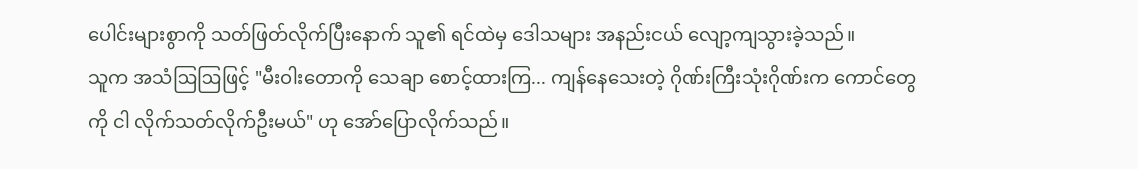ပေါင်းများစွာကို သတ်ဖြတ်လိုက်ပြီးနောက် သူ၏ ရင်ထဲမှ ဒေါသများ အနည်းငယ် လျော့ကျသွားခဲ့သည်။
သူက အသံဩဩဖြင့် "မီးဝါးတောကို သေချာ စောင့်ထားကြ... ကျန်နေသေးတဲ့ ဂိုဏ်းကြီးသုံးဂိုဏ်းက ကောင်တွေကို ငါ လိုက်သတ်လိုက်ဦးမယ်" ဟု အော်ပြောလိုက်သည်။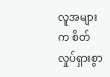လူအများက စိတ်လှုပ်ရှားစွာ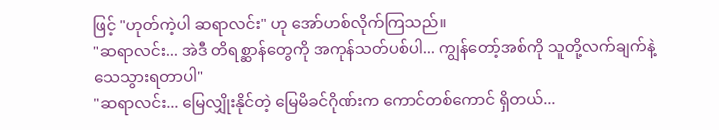ဖြင့် "ဟုတ်ကဲ့ပါ ဆရာလင်း" ဟု အော်ဟစ်လိုက်ကြသည်။
"ဆရာလင်း... အဲဒီ တိရစ္ဆာန်တွေကို အကုန်သတ်ပစ်ပါ... ကျွန်တော့်အစ်ကို သူတို့လက်ချက်နဲ့ သေသွားရတာပါ"
"ဆရာလင်း... မြေလျှိုးနိုင်တဲ့ မြေမိခင်ဂိုဏ်းက ကောင်တစ်ကောင် ရှိတယ်...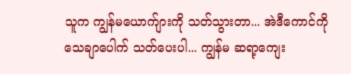သူက ကျွန်မယောက်ျားကို သတ်သွားတာ... အဲဒီကောင်ကို သေချာပေါက် သတ်ပေးပါ... ကျွန်မ ဆရာ့ကျေး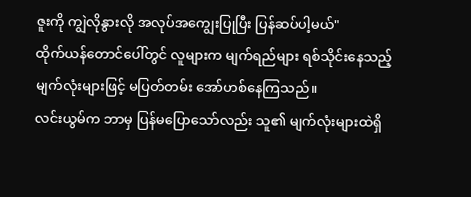ဇူးကို ကျွဲလိုနွားလို အလုပ်အကျွေးပြုပြီး ပြန်ဆပ်ပါ့မယ်"
ထိုက်ယန်တောင်ပေါ်တွင် လူများက မျက်ရည်များ ရစ်သိုင်းနေသည့် မျက်လုံးများဖြင့် မပြတ်တမ်း အော်ဟစ်နေကြသည်။
လင်းယွမ်က ဘာမှ ပြန်မပြောသော်လည်း သူ၏ မျက်လုံးများထဲရှိ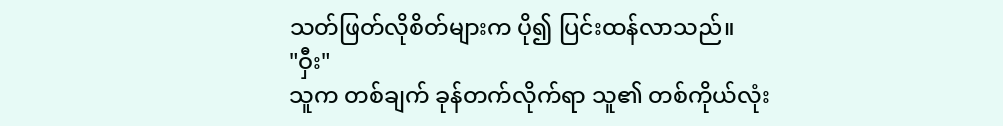သတ်ဖြတ်လိုစိတ်များက ပို၍ ပြင်းထန်လာသည်။
"ဝှီး"
သူက တစ်ချက် ခုန်တက်လိုက်ရာ သူ၏ တစ်ကိုယ်လုံး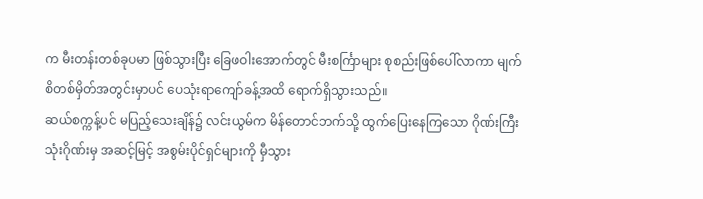က မီးတန်းတစ်ခုပမာ ဖြစ်သွားပြီး ခြေဖဝါးအောက်တွင် မီးစင်္ကြာများ စုစည်းဖြစ်ပေါ်လာကာ မျက်စိတစ်မှိတ်အတွင်းမှာပင် ပေသုံးရာကျော်ခန့်အထိ ရောက်ရှိသွားသည်။
ဆယ်စက္ကန့်ပင် မပြည့်သေးချိန်၌ လင်းယွမ်က မိန်တောင်ဘက်သို့ ထွက်ပြေးနေကြသော ဂိုဏ်းကြီးသုံးဂိုဏ်းမှ အဆင့်မြင့် အစွမ်းပိုင်ရှင်များကို မှီသွား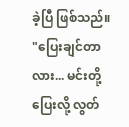ခဲ့ပြီ ဖြစ်သည်။
"ပြေးချင်တာလား... မင်းတို့ ပြေးလို့ လွတ်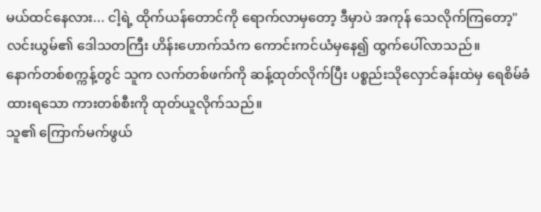မယ်ထင်နေလား... ငါ့ရဲ့ ထိုက်ယန်တောင်ကို ရောက်လာမှတော့ ဒီမှာပဲ အကုန် သေလိုက်ကြတော့"
လင်းယွမ်၏ ဒေါသတကြီး ဟိန်းဟောက်သံက ကောင်းကင်ယံမှနေ၍ ထွက်ပေါ်လာသည်။
နောက်တစ်စက္ကန့်တွင် သူက လက်တစ်ဖက်ကို ဆန့်ထုတ်လိုက်ပြီး ပစ္စည်းသိုလှောင်ခန်းထဲမှ ရေစိမ်ခံထားရသော ကားတစ်စီးကို ထုတ်ယူလိုက်သည်။
သူ၏ ကြောက်မက်ဖွယ်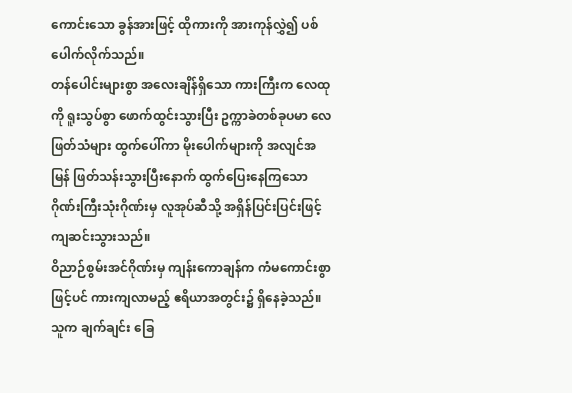ကောင်းသော ခွန်အားဖြင့် ထိုကားကို အားကုန်လွှဲ၍ ပစ်ပေါက်လိုက်သည်။
တန်ပေါင်းများစွာ အလေးချိန်ရှိသော ကားကြီးက လေထုကို ရူးသွပ်စွာ ဖောက်ထွင်းသွားပြီး ဥက္ကာခဲတစ်ခုပမာ လေဖြတ်သံများ ထွက်ပေါ်ကာ မိုးပေါက်များကို အလျင်အမြန် ဖြတ်သန်းသွားပြီးနောက် ထွက်ပြေးနေကြသော ဂိုဏ်းကြီးသုံးဂိုဏ်းမှ လူအုပ်ဆီသို့ အရှိန်ပြင်းပြင်းဖြင့် ကျဆင်းသွားသည်။
ဝိညာဉ်စွမ်းအင်ဂိုဏ်းမှ ကျန်းကောချန်က ကံမကောင်းစွာဖြင့်ပင် ကားကျလာမည့် ဧရိယာအတွင်း၌ ရှိနေခဲ့သည်။
သူက ချက်ချင်း ခြေ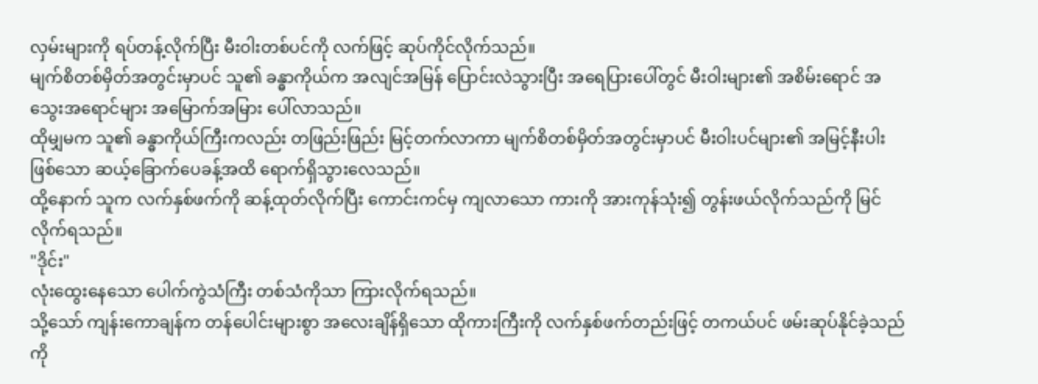လှမ်းများကို ရပ်တန့်လိုက်ပြီး မီးဝါးတစ်ပင်ကို လက်ဖြင့် ဆုပ်ကိုင်လိုက်သည်။
မျက်စိတစ်မှိတ်အတွင်းမှာပင် သူ၏ ခန္ဓာကိုယ်က အလျင်အမြန် ပြောင်းလဲသွားပြီး အရေပြားပေါ်တွင် မီးဝါးများ၏ အစိမ်းရောင် အသွေးအရောင်များ အမြောက်အမြား ပေါ်လာသည်။
ထိုမျှမက သူ၏ ခန္ဓာကိုယ်ကြီးကလည်း တဖြည်းဖြည်း မြင့်တက်လာကာ မျက်စိတစ်မှိတ်အတွင်းမှာပင် မီးဝါးပင်များ၏ အမြင့်နီးပါးဖြစ်သော ဆယ့်ခြောက်ပေခန့်အထိ ရောက်ရှိသွားလေသည်။
ထို့နောက် သူက လက်နှစ်ဖက်ကို ဆန့်ထုတ်လိုက်ပြီး ကောင်းကင်မှ ကျလာသော ကားကို အားကုန်သုံး၍ တွန်းဖယ်လိုက်သည်ကို မြင်လိုက်ရသည်။
"ဒိုင်း"
လုံးထွေးနေသော ပေါက်ကွဲသံကြီး တစ်သံကိုသာ ကြားလိုက်ရသည်။
သို့သော် ကျန်းကောချန်က တန်ပေါင်းများစွာ အလေးချိန်ရှိသော ထိုကားကြီးကို လက်နှစ်ဖက်တည်းဖြင့် တကယ်ပင် ဖမ်းဆုပ်နိုင်ခဲ့သည်ကို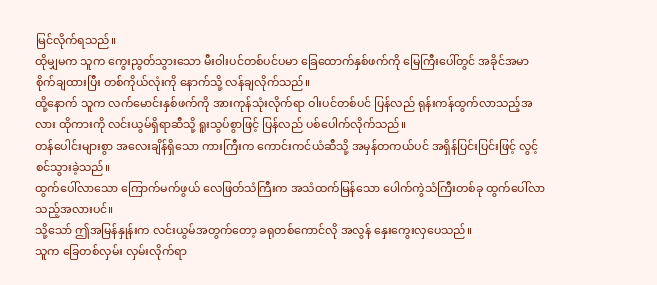မြင်လိုက်ရသည်။
ထိုမျှမက သူက ကွေးညွတ်သွားသော မီးဝါးပင်တစ်ပင်ပမာ ခြေထောက်နှစ်ဖက်ကို မြေကြီးပေါ်တွင် အခိုင်အမာ စိုက်ချထားပြီး တစ်ကိုယ်လုံးကို နောက်သို့ လန်ချလိုက်သည်။
ထို့နောက် သူက လက်မောင်းနှစ်ဖက်ကို အားကုန်သုံးလိုက်ရာ ဝါးပင်တစ်ပင် ပြန်လည် ရုန်းကန်ထွက်လာသည့်အလား ထိုကားကို လင်းယွမ်ရှိရာဆီသို့ ရူးသွပ်စွာဖြင့် ပြန်လည် ပစ်ပေါက်လိုက်သည်။
တန်ပေါင်းများစွာ အလေးချိန်ရှိသော ကားကြီးက ကောင်းကင်ယံဆီသို့ အမှန်တကယ်ပင် အရှိန်ပြင်းပြင်းဖြင့် လွင့်စင်သွားခဲ့သည်။
ထွက်ပေါ်လာသော ကြောက်မက်ဖွယ် လေဖြတ်သံကြီးက အသံထက်မြန်သော ပေါက်ကွဲသံကြီးတစ်ခု ထွက်ပေါ်လာသည့်အလားပင်။
သို့သော် ဤအမြန်နှုန်းက လင်းယွမ်အတွက်တော့ ခရုတစ်ကောင်လို အလွန် နှေးကွေးလှပေသည်။
သူက ခြေတစ်လှမ်း လှမ်းလိုက်ရာ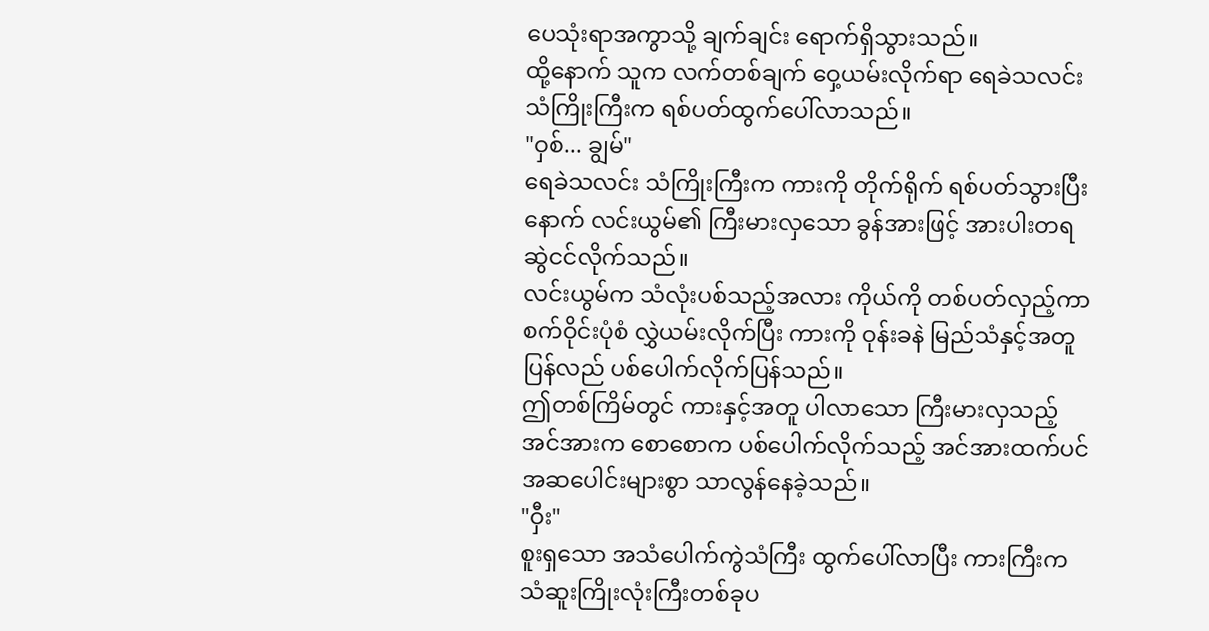ပေသုံးရာအကွာသို့ ချက်ချင်း ရောက်ရှိသွားသည်။
ထို့နောက် သူက လက်တစ်ချက် ဝှေ့ယမ်းလိုက်ရာ ရေခဲသလင်း သံကြိုးကြီးက ရစ်ပတ်ထွက်ပေါ်လာသည်။
"ဝှစ်... ချွမ်"
ရေခဲသလင်း သံကြိုးကြီးက ကားကို တိုက်ရိုက် ရစ်ပတ်သွားပြီးနောက် လင်းယွမ်၏ ကြီးမားလှသော ခွန်အားဖြင့် အားပါးတရ ဆွဲငင်လိုက်သည်။
လင်းယွမ်က သံလုံးပစ်သည့်အလား ကိုယ်ကို တစ်ပတ်လှည့်ကာ စက်ဝိုင်းပုံစံ လွှဲယမ်းလိုက်ပြီး ကားကို ဝုန်းခနဲ မြည်သံနှင့်အတူ ပြန်လည် ပစ်ပေါက်လိုက်ပြန်သည်။
ဤတစ်ကြိမ်တွင် ကားနှင့်အတူ ပါလာသော ကြီးမားလှသည့် အင်အားက စောစောက ပစ်ပေါက်လိုက်သည့် အင်အားထက်ပင် အဆပေါင်းများစွာ သာလွန်နေခဲ့သည်။
"ဝှီး"
စူးရှသော အသံပေါက်ကွဲသံကြီး ထွက်ပေါ်လာပြီး ကားကြီးက သံဆူးကြိုးလုံးကြီးတစ်ခုပ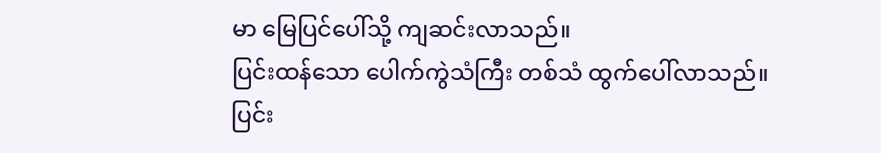မာ မြေပြင်ပေါ်သို့ ကျဆင်းလာသည်။
ပြင်းထန်သော ပေါက်ကွဲသံကြီး တစ်သံ ထွက်ပေါ်လာသည်။
ပြင်း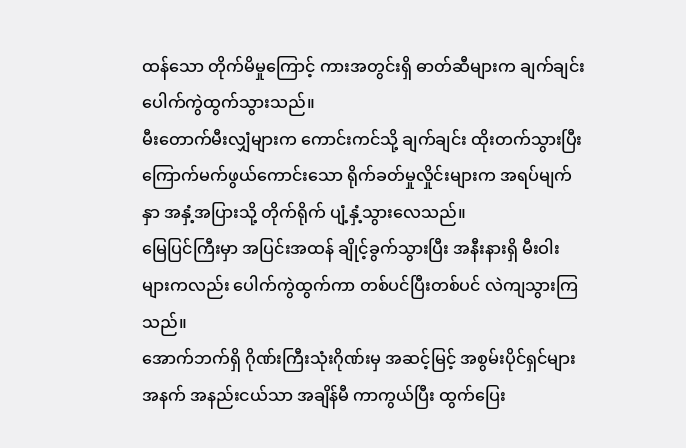ထန်သော တိုက်မိမှုကြောင့် ကားအတွင်းရှိ ဓာတ်ဆီများက ချက်ချင်း ပေါက်ကွဲထွက်သွားသည်။
မီးတောက်မီးလျှံများက ကောင်းကင်သို့ ချက်ချင်း ထိုးတက်သွားပြီး ကြောက်မက်ဖွယ်ကောင်းသော ရိုက်ခတ်မှုလှိုင်းများက အရပ်မျက်နှာ အနှံ့အပြားသို့ တိုက်ရိုက် ပျံ့နှံ့သွားလေသည်။
မြေပြင်ကြီးမှာ အပြင်းအထန် ချိုင့်ခွက်သွားပြီး အနီးနားရှိ မီးဝါးများကလည်း ပေါက်ကွဲထွက်ကာ တစ်ပင်ပြီးတစ်ပင် လဲကျသွားကြသည်။
အောက်ဘက်ရှိ ဂိုဏ်းကြီးသုံးဂိုဏ်းမှ အဆင့်မြင့် အစွမ်းပိုင်ရှင်များအနက် အနည်းငယ်သာ အချိန်မီ ကာကွယ်ပြီး ထွက်ပြေး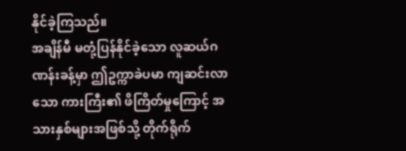နိုင်ခဲ့ကြသည်။
အချိန်မီ မတုံ့ပြန်နိုင်ခဲ့သော လူဆယ်ဂဏန်းခန့်မှာ ဤဥက္ကာခဲပမာ ကျဆင်းလာသော ကားကြီး၏ ဖိကြိတ်မှုကြောင့် အသားနှစ်များအဖြစ်သို့ တိုက်ရိုက်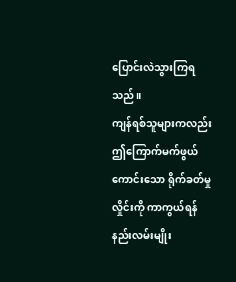ပြောင်းလဲသွားကြရသည်။
ကျန်ရစ်သူများကလည်း ဤကြောက်မက်ဖွယ်ကောင်းသော ရိုက်ခတ်မှုလှိုင်းကို ကာကွယ်ရန် နည်းလမ်းမျိုး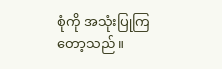စုံကို အသုံးပြုကြတော့သည်။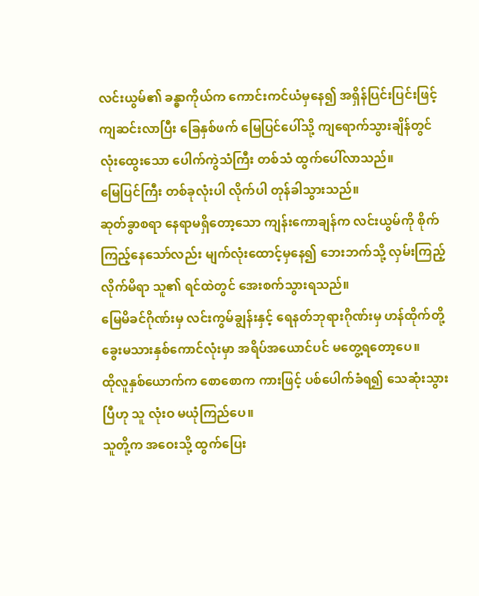လင်းယွမ်၏ ခန္ဓာကိုယ်က ကောင်းကင်ယံမှနေ၍ အရှိန်ပြင်းပြင်းဖြင့် ကျဆင်းလာပြီး ခြေနှစ်ဖက် မြေပြင်ပေါ်သို့ ကျရောက်သွားချိန်တွင် လုံးထွေးသော ပေါက်ကွဲသံကြီး တစ်သံ ထွက်ပေါ်လာသည်။
မြေပြင်ကြီး တစ်ခုလုံးပါ လိုက်ပါ တုန်ခါသွားသည်။
ဆုတ်ခွာစရာ နေရာမရှိတော့သော ကျန်းကောချန်က လင်းယွမ်ကို စိုက်ကြည့်နေသော်လည်း မျက်လုံးထောင့်မှနေ၍ ဘေးဘက်သို့ လှမ်းကြည့်လိုက်မိရာ သူ၏ ရင်ထဲတွင် အေးစက်သွားရသည်။
မြေမိခင်ဂိုဏ်းမှ လင်းကွမ်ချွန်းနှင့် ရေနတ်ဘုရားဂိုဏ်းမှ ဟန်ထိုက်တို့ ခွေးမသားနှစ်ကောင်လုံးမှာ အရိပ်အယောင်ပင် မတွေ့ရတော့ပေ။
ထိုလူနှစ်ယောက်က စောစောက ကားဖြင့် ပစ်ပေါက်ခံရ၍ သေဆုံးသွားပြီဟု သူ လုံးဝ မယုံကြည်ပေ။
သူတို့က အဝေးသို့ ထွက်ပြေး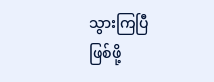သွားကြပြီ ဖြစ်ဖို့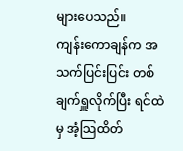များပေသည်။
ကျန်းကောချန်က အသက်ပြင်းပြင်း တစ်ချက်ရှူလိုက်ပြီး ရင်ထဲမှ အံ့သြထိတ်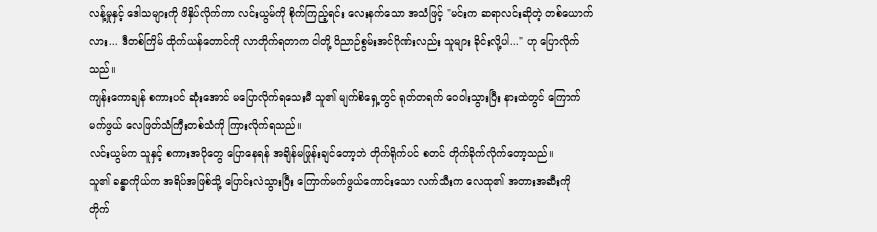လန့်မှုနှင့် ဒေါသများကို ဖိနှိပ်လိုက်ကာ လင်းယွမ်ကို စိုက်ကြည့်ရင်း လေးနက်သော အသံဖြင့် "မင်းက ဆရာလင်းဆိုတဲ့ တစ်ယောက်လား... ဒီတစ်ကြိမ် ထိုက်ယန်တောင်ကို လာတိုက်ရတာက ငါတို့ ဝိညာဉ်စွမ်းအင်ဂိုဏ်းလည်း သူများ ခိုင်းလို့ပါ..." ဟု ပြောလိုက်သည်။
ကျန်းကောချန် စကားပင် ဆုံးအောင် မပြောလိုက်ရသေးမီ သူ၏ မျက်စိရှေ့တွင် ရုတ်တရက် ဝေဝါးသွားပြီး နားထဲတွင် ကြောက်မက်ဖွယ် လေဖြတ်သံကြီးတစ်သံကို ကြားလိုက်ရသည်။
လင်းယွမ်က သူနှင့် စကားအပိုတွေ ပြောနေရန် အချိန်မဖြုန်းချင်တော့ဘဲ တိုက်ရိုက်ပင် စတင် တိုက်ခိုက်လိုက်တော့သည်။
သူ၏ ခန္ဓာကိုယ်က အရိပ်အဖြစ်သို့ ပြောင်းလဲသွားပြီး ကြောက်မက်ဖွယ်ကောင်းသော လက်သီးက လေထု၏ အတားအဆီးကို တိုက်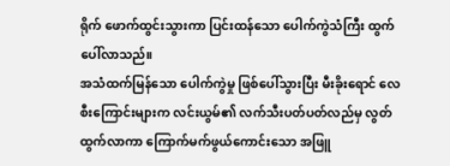ရိုက် ဖောက်ထွင်းသွားကာ ပြင်းထန်သော ပေါက်ကွဲသံကြီး ထွက်ပေါ်လာသည်။
အသံထက်မြန်သော ပေါက်ကွဲမှု ဖြစ်ပေါ်သွားပြီး မီးခိုးရောင် လေစီးကြောင်းများက လင်းယွမ်၏ လက်သီးပတ်ပတ်လည်မှ လွတ်ထွက်လာကာ ကြောက်မက်ဖွယ်ကောင်းသော အဖြူ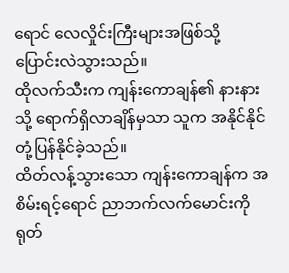ရောင် လေလှိုင်းကြီးများအဖြစ်သို့ ပြောင်းလဲသွားသည်။
ထိုလက်သီးက ကျန်းကောချန်၏ နားနားသို့ ရောက်ရှိလာချိန်မှသာ သူက အနိုင်နိုင် တုံ့ပြန်နိုင်ခဲ့သည်။
ထိတ်လန့်သွားသော ကျန်းကောချန်က အစိမ်းရင့်ရောင် ညာဘက်လက်မောင်းကို ရုတ်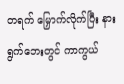တရက် မြှောက်လိုက်ပြီး နားရွက်ဘေးတွင် ကာကွယ်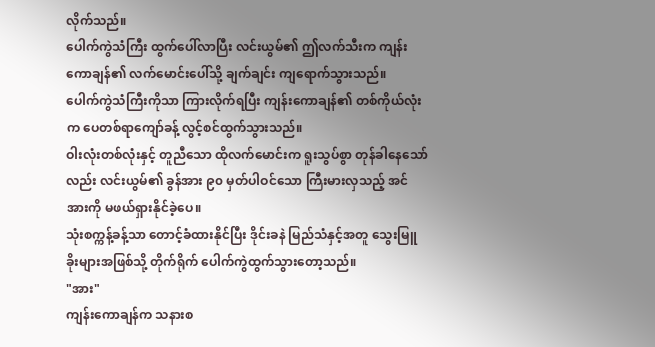လိုက်သည်။
ပေါက်ကွဲသံကြီး ထွက်ပေါ်လာပြီး လင်းယွမ်၏ ဤလက်သီးက ကျန်းကောချန်၏ လက်မောင်းပေါ်သို့ ချက်ချင်း ကျရောက်သွားသည်။
ပေါက်ကွဲသံကြီးကိုသာ ကြားလိုက်ရပြီး ကျန်းကောချန်၏ တစ်ကိုယ်လုံးက ပေတစ်ရာကျော်ခန့် လွင့်စင်ထွက်သွားသည်။
ဝါးလုံးတစ်လုံးနှင့် တူညီသော ထိုလက်မောင်းက ရူးသွပ်စွာ တုန်ခါနေသော်လည်း လင်းယွမ်၏ ခွန်အား ၉၀ မှတ်ပါဝင်သော ကြီးမားလှသည့် အင်အားကို မဖယ်ရှားနိုင်ခဲ့ပေ။
သုံးစက္ကန့်ခန့်သာ တောင့်ခံထားနိုင်ပြီး ဒိုင်းခနဲ မြည်သံနှင့်အတူ သွေးမြူခိုးများအဖြစ်သို့ တိုက်ရိုက် ပေါက်ကွဲထွက်သွားတော့သည်။
"အား"
ကျန်းကောချန်က သနားစ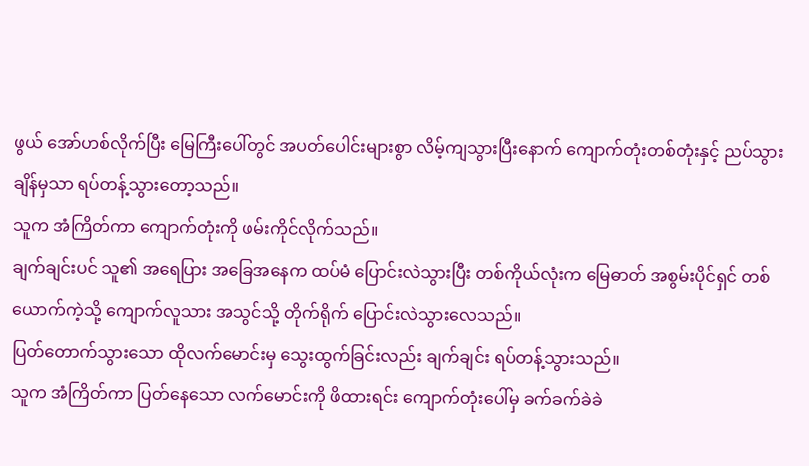ဖွယ် အော်ဟစ်လိုက်ပြီး မြေကြီးပေါ်တွင် အပတ်ပေါင်းများစွာ လိမ့်ကျသွားပြီးနောက် ကျောက်တုံးတစ်တုံးနှင့် ညပ်သွားချိန်မှသာ ရပ်တန့်သွားတော့သည်။
သူက အံကြိတ်ကာ ကျောက်တုံးကို ဖမ်းကိုင်လိုက်သည်။
ချက်ချင်းပင် သူ၏ အရေပြား အခြေအနေက ထပ်မံ ပြောင်းလဲသွားပြီး တစ်ကိုယ်လုံးက မြေဓာတ် အစွမ်းပိုင်ရှင် တစ်ယောက်ကဲ့သို့ ကျောက်လူသား အသွင်သို့ တိုက်ရိုက် ပြောင်းလဲသွားလေသည်။
ပြတ်တောက်သွားသော ထိုလက်မောင်းမှ သွေးထွက်ခြင်းလည်း ချက်ချင်း ရပ်တန့်သွားသည်။
သူက အံကြိတ်ကာ ပြတ်နေသော လက်မောင်းကို ဖိထားရင်း ကျောက်တုံးပေါ်မှ ခက်ခက်ခဲခဲ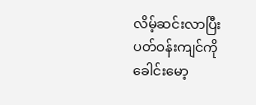လိမ့်ဆင်းလာပြီး ပတ်ဝန်းကျင်ကို ခေါင်းမော့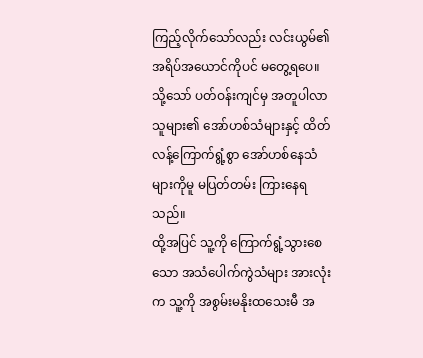ကြည့်လိုက်သော်လည်း လင်းယွမ်၏ အရိပ်အယောင်ကိုပင် မတွေ့ရပေ။
သို့သော် ပတ်ဝန်းကျင်မှ အတူပါလာသူများ၏ အော်ဟစ်သံများနှင့် ထိတ်လန့်ကြောက်ရွံ့စွာ အော်ဟစ်နေသံများကိုမူ မပြတ်တမ်း ကြားနေရသည်။
ထို့အပြင် သူ့ကို ကြောက်ရွံ့သွားစေသော အသံပေါက်ကွဲသံများ အားလုံးက သူ့ကို အစွမ်းမနိုးထသေးမီ အ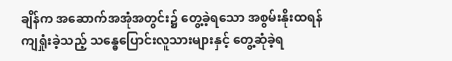ချိန်က အဆောက်အအုံအတွင်း၌ တွေ့ခဲ့ရသော အစွမ်းနိုးထရန် ကျရှုံးခဲ့သည့် သန္ဓေပြောင်းလူသားများနှင့် တွေ့ဆုံခဲ့ရ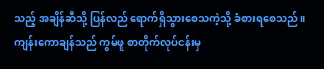သည့် အချိန်ဆီသို့ ပြန်လည် ရောက်ရှိသွားစေသကဲ့သို့ ခံစားရစေသည်။
ကျန်းကောချန်သည် ကွမ်ဖူ စာတိုက်လုပ်ငန်းမှ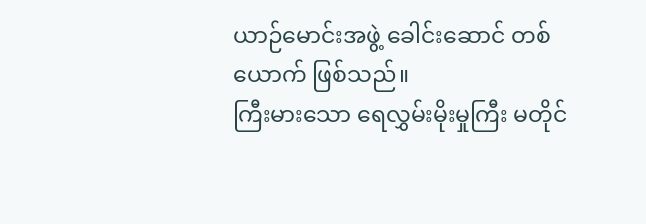ယာဉ်မောင်းအဖွဲ့ ခေါင်းဆောင် တစ်ယောက် ဖြစ်သည်။
ကြီးမားသော ရေလွှမ်းမိုးမှုကြီး မတိုင်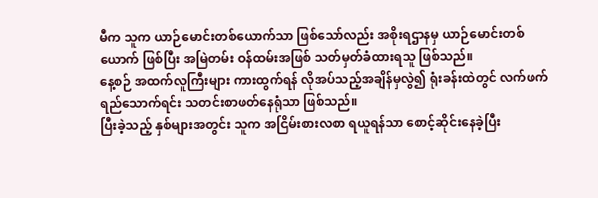မီက သူက ယာဉ်မောင်းတစ်ယောက်သာ ဖြစ်သော်လည်း အစိုးရဌာနမှ ယာဉ်မောင်းတစ်ယောက် ဖြစ်ပြီး အမြဲတမ်း ဝန်ထမ်းအဖြစ် သတ်မှတ်ခံထားရသူ ဖြစ်သည်။
နေ့စဉ် အထက်လူကြီးများ ကားထွက်ရန် လိုအပ်သည့်အချိန်မှလွဲ၍ ရုံးခန်းထဲတွင် လက်ဖက်ရည်သောက်ရင်း သတင်းစာဖတ်နေရုံသာ ဖြစ်သည်။
ပြီးခဲ့သည့် နှစ်များအတွင်း သူက အငြိမ်းစားလစာ ရယူရန်သာ စောင့်ဆိုင်းနေခဲ့ပြီး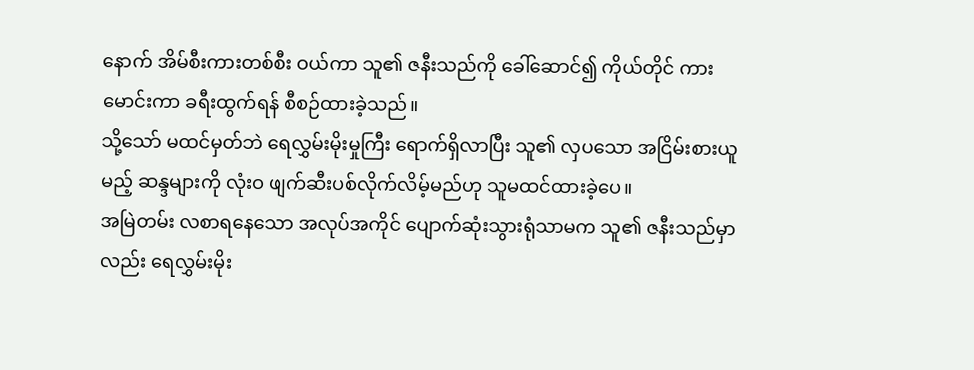နောက် အိမ်စီးကားတစ်စီး ဝယ်ကာ သူ၏ ဇနီးသည်ကို ခေါ်ဆောင်၍ ကိုယ်တိုင် ကားမောင်းကာ ခရီးထွက်ရန် စီစဉ်ထားခဲ့သည်။
သို့သော် မထင်မှတ်ဘဲ ရေလွှမ်းမိုးမှုကြီး ရောက်ရှိလာပြီး သူ၏ လှပသော အငြိမ်းစားယူမည့် ဆန္ဒများကို လုံးဝ ဖျက်ဆီးပစ်လိုက်လိမ့်မည်ဟု သူမထင်ထားခဲ့ပေ။
အမြဲတမ်း လစာရနေသော အလုပ်အကိုင် ပျောက်ဆုံးသွားရုံသာမက သူ၏ ဇနီးသည်မှာလည်း ရေလွှမ်းမိုး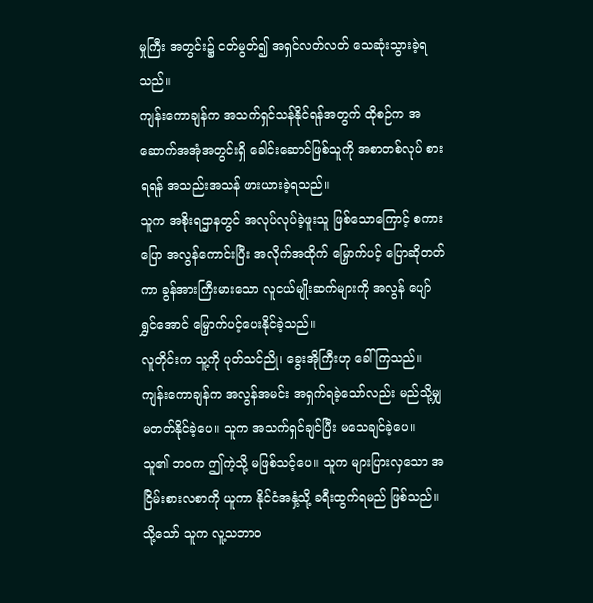မှုကြီး အတွင်း၌ ငတ်မွတ်၍ အရှင်လတ်လတ် သေဆုံးသွားခဲ့ရသည်။
ကျန်းကောချန်က အသက်ရှင်သန်နိုင်ရန်အတွက် ထိုစဉ်က အဆောက်အအုံအတွင်းရှိ ခေါင်းဆောင်ဖြစ်သူကို အစာတစ်လုပ် စားရရန် အသည်းအသန် ဖားယားခဲ့ရသည်။
သူက အစိုးရဌာနတွင် အလုပ်လုပ်ခဲ့ဖူးသူ ဖြစ်သောကြောင့် စကားပြော အလွန်ကောင်းပြီး အလိုက်အထိုက် မြှောက်ပင့် ပြောဆိုတတ်ကာ ခွန်အားကြီးမားသော လူငယ်မျိုးဆက်များကို အလွန် ပျော်ရွှင်အောင် မြှောက်ပင့်ပေးနိုင်ခဲ့သည်။
လူတိုင်းက သူ့ကို ပုတ်သင်ညို၊ ခွေးအိုကြီးဟု ခေါ်ကြသည်။
ကျန်းကောချန်က အလွန်အမင်း အရှက်ရခဲ့သော်လည်း မည်သို့မျှ မတတ်နိုင်ခဲ့ပေ။ သူက အသက်ရှင်ချင်ပြီး မသေချင်ခဲ့ပေ။
သူ၏ ဘဝက ဤကဲ့သို့ မဖြစ်သင့်ပေ။ သူက များပြားလှသော အငြိမ်းစားလစာကို ယူကာ နိုင်ငံအနှံ့သို့ ခရီးထွက်ရမည် ဖြစ်သည်။
သို့သော် သူက လူ့သဘာဝ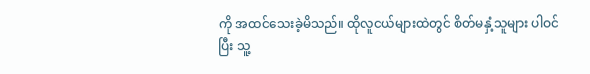ကို အထင်သေးခဲ့မိသည်။ ထိုလူငယ်များထဲတွင် စိတ်မနှံ့သူများ ပါဝင်ပြီး သူ့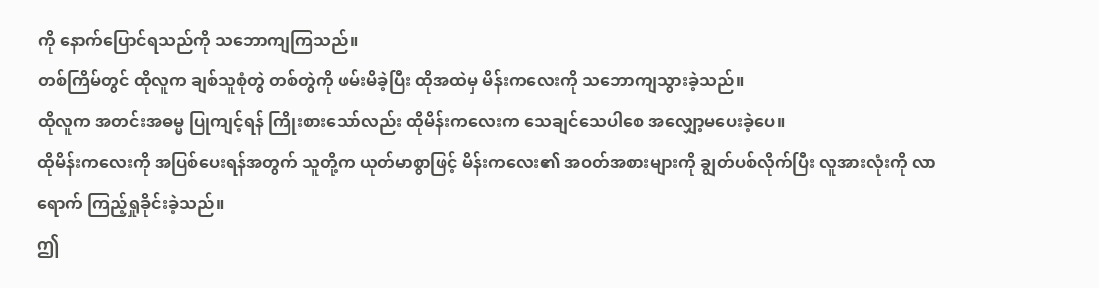ကို နောက်ပြောင်ရသည်ကို သဘောကျကြသည်။
တစ်ကြိမ်တွင် ထိုလူက ချစ်သူစုံတွဲ တစ်တွဲကို ဖမ်းမိခဲ့ပြီး ထိုအထဲမှ မိန်းကလေးကို သဘောကျသွားခဲ့သည်။
ထိုလူက အတင်းအဓမ္မ ပြုကျင့်ရန် ကြိုးစားသော်လည်း ထိုမိန်းကလေးက သေချင်သေပါစေ အလျှော့မပေးခဲ့ပေ။
ထိုမိန်းကလေးကို အပြစ်ပေးရန်အတွက် သူတို့က ယုတ်မာစွာဖြင့် မိန်းကလေး၏ အဝတ်အစားများကို ချွတ်ပစ်လိုက်ပြီး လူအားလုံးကို လာရောက် ကြည့်ရှုခိုင်းခဲ့သည်။
ဤ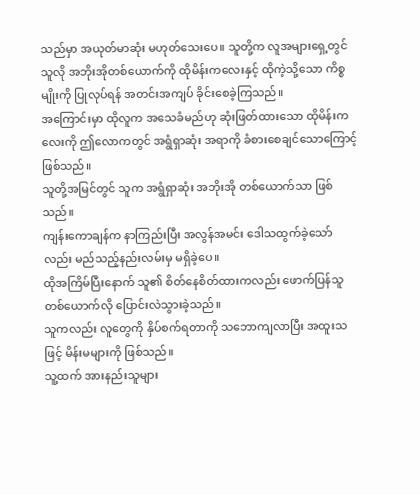သည်မှာ အယုတ်မာဆုံး မဟုတ်သေးပေ။ သူတို့က လူအများရှေ့တွင် သူလို အဘိုးအိုတစ်ယောက်ကို ထိုမိန်းကလေးနှင့် ထိုကဲ့သို့သော ကိစ္စမျိုးကို ပြုလုပ်ရန် အတင်းအကျပ် ခိုင်းစေခဲ့ကြသည်။
အကြောင်းမှာ ထိုလူက အသေခံမည်ဟု ဆုံးဖြတ်ထားသော ထိုမိန်းကလေးကို ဤလောကတွင် အရွံရှာဆုံး အရာကို ခံစားစေချင်သောကြောင့် ဖြစ်သည်။
သူတို့အမြင်တွင် သူက အရွံရှာဆုံး အဘိုးအို တစ်ယောက်သာ ဖြစ်သည်။
ကျန်းကောချန်က နာကြည်းပြီး အလွန်အမင်း ဒေါသထွက်ခဲ့သော်လည်း မည်သည့်နည်းလမ်းမှ မရှိခဲ့ပေ။
ထိုအကြိမ်ပြီးနောက် သူ၏ စိတ်နေစိတ်ထားကလည်း ဖောက်ပြန်သူတစ်ယောက်လို ပြောင်းလဲသွားခဲ့သည်။
သူကလည်း လူတွေကို နှိပ်စက်ရတာကို သဘောကျလာပြီး အထူးသဖြင့် မိန်းမများကို ဖြစ်သည်။
သူ့ထက် အားနည်းသူများ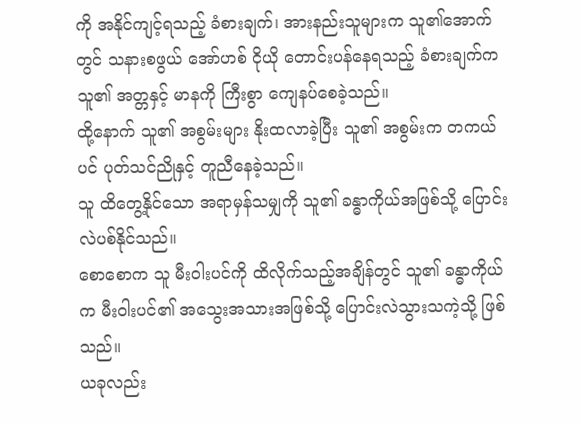ကို အနိုင်ကျင့်ရသည့် ခံစားချက်၊ အားနည်းသူများက သူ၏အောက်တွင် သနားစဖွယ် အော်ဟစ် ငိုယို တောင်းပန်နေရသည့် ခံစားချက်က သူ၏ အတ္တနှင့် မာနကို ကြီးစွာ ကျေနပ်စေခဲ့သည်။
ထို့နောက် သူ၏ အစွမ်းများ နိုးထလာခဲ့ပြီး သူ၏ အစွမ်းက တကယ်ပင် ပုတ်သင်ညိုနှင့် တူညီနေခဲ့သည်။
သူ ထိတွေ့နိုင်သော အရာမှန်သမျှကို သူ၏ ခန္ဓာကိုယ်အဖြစ်သို့ ပြောင်းလဲပစ်နိုင်သည်။
စောစောက သူ မီးဝါးပင်ကို ထိလိုက်သည့်အချိန်တွင် သူ၏ ခန္ဓာကိုယ်က မီးဝါးပင်၏ အသွေးအသားအဖြစ်သို့ ပြောင်းလဲသွားသကဲ့သို့ ဖြစ်သည်။
ယခုလည်း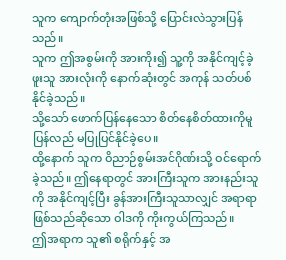သူက ကျောက်တုံးအဖြစ်သို့ ပြောင်းလဲသွားပြန်သည်။
သူက ဤအစွမ်းကို အားကိုး၍ သူ့ကို အနိုင်ကျင့်ခဲ့ဖူးသူ အားလုံးကို နောက်ဆုံးတွင် အကုန် သတ်ပစ်နိုင်ခဲ့သည်။
သို့သော် ဖောက်ပြန်နေသော စိတ်နေစိတ်ထားကိုမူ ပြန်လည် မပြုပြင်နိုင်ခဲ့ပေ။
ထို့နောက် သူက ဝိညာဉ်စွမ်းအင်ဂိုဏ်းသို့ ဝင်ရောက်ခဲ့သည်။ ဤနေရာတွင် အားကြီးသူက အားနည်းသူကို အနိုင်ကျင့်ပြီး ခွန်အားကြီးသူသာလျှင် အရာရာ ဖြစ်သည်ဆိုသော ဝါဒကို ကိုးကွယ်ကြသည်။
ဤအရာက သူ၏ စရိုက်နှင့် အ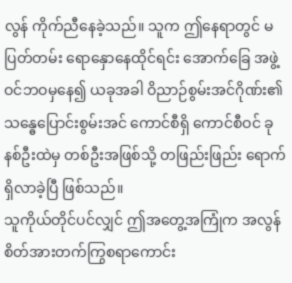လွန် ကိုက်ညီနေခဲ့သည်။ သူက ဤနေရာတွင် မပြတ်တမ်း ရောနှောနေထိုင်ရင်း အောက်ခြေ အဖွဲ့ဝင်ဘဝမှနေ၍ ယခုအခါ ဝိညာဉ်စွမ်းအင်ဂိုဏ်း၏ သန္ဓေပြောင်းစွမ်းအင် ကောင်စီရှိ ကောင်စီဝင် ခုနစ်ဦးထဲမှ တစ်ဦးအဖြစ်သို့ တဖြည်းဖြည်း ရောက်ရှိလာခဲ့ပြီ ဖြစ်သည်။
သူကိုယ်တိုင်ပင်လျှင် ဤအတွေ့အကြုံက အလွန် စိတ်အားတက်ကြွစရာကောင်း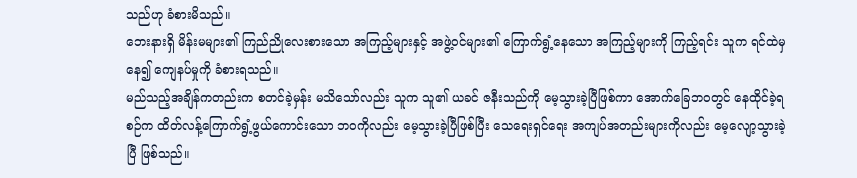သည်ဟု ခံစားမိသည်။
ဘေးနားရှိ မိန်းမများ၏ ကြည်ညိုလေးစားသော အကြည့်များနှင့် အဖွဲ့ဝင်များ၏ ကြောက်ရွံ့နေသော အကြည့်များကို ကြည့်ရင်း သူက ရင်ထဲမှနေ၍ ကျေနပ်မှုကို ခံစားရသည်။
မည်သည့်အချိန်ကတည်းက စတင်ခဲ့မှန်း မသိသော်လည်း သူက သူ၏ ယခင် ဇနီးသည်ကို မေ့သွားခဲ့ပြီဖြစ်ကာ အောက်ခြေဘဝတွင် နေထိုင်ခဲ့ရစဉ်က ထိတ်လန့်ကြောက်ရွံ့ဖွယ်ကောင်းသော ဘဝကိုလည်း မေ့သွားခဲ့ပြီဖြစ်ပြီး သေရေးရှင်ရေး အကျပ်အတည်းများကိုလည်း မေ့လျော့သွားခဲ့ပြီ ဖြစ်သည်။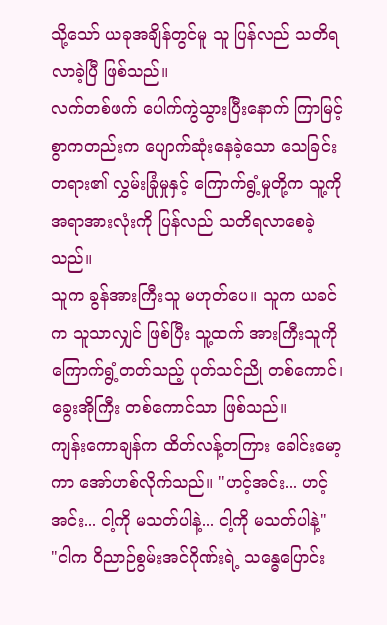သို့သော် ယခုအချိန်တွင်မူ သူ ပြန်လည် သတိရလာခဲ့ပြီ ဖြစ်သည်။
လက်တစ်ဖက် ပေါက်ကွဲသွားပြီးနောက် ကြာမြင့်စွာကတည်းက ပျောက်ဆုံးနေခဲ့သော သေခြင်းတရား၏ လွှမ်းခြုံမှုနှင့် ကြောက်ရွံ့မှုတို့က သူ့ကို အရာအားလုံးကို ပြန်လည် သတိရလာစေခဲ့သည်။
သူက ခွန်အားကြီးသူ မဟုတ်ပေ။ သူက ယခင်က သူသာလျှင် ဖြစ်ပြီး သူ့ထက် အားကြီးသူကို ကြောက်ရွံ့တတ်သည့် ပုတ်သင်ညို တစ်ကောင်၊ ခွေးအိုကြီး တစ်ကောင်သာ ဖြစ်သည်။
ကျန်းကောချန်က ထိတ်လန့်တကြား ခေါင်းမော့ကာ အော်ဟစ်လိုက်သည်။ "ဟင့်အင်း... ဟင့်အင်း... ငါ့ကို မသတ်ပါနဲ့... ငါ့ကို မသတ်ပါနဲ့"
"ငါက ဝိညာဉ်စွမ်းအင်ဂိုဏ်းရဲ့ သန္ဓေပြောင်း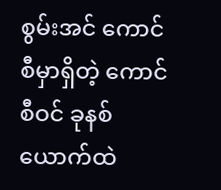စွမ်းအင် ကောင်စီမှာရှိတဲ့ ကောင်စီဝင် ခုနစ်ယောက်ထဲ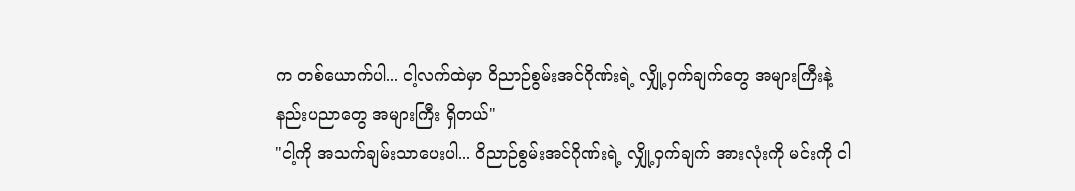က တစ်ယောက်ပါ... ငါ့လက်ထဲမှာ ဝိညာဉ်စွမ်းအင်ဂိုဏ်းရဲ့ လျှို့ဝှက်ချက်တွေ အများကြီးနဲ့ နည်းပညာတွေ အများကြီး ရှိတယ်"
"ငါ့ကို အသက်ချမ်းသာပေးပါ... ဝိညာဉ်စွမ်းအင်ဂိုဏ်းရဲ့ လျှို့ဝှက်ချက် အားလုံးကို မင်းကို ငါ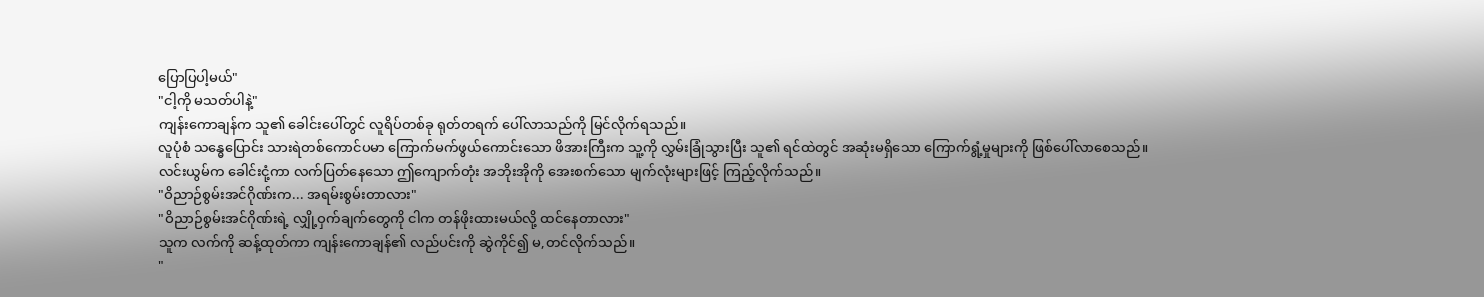ပြောပြပါ့မယ်"
"ငါ့ကို မသတ်ပါနဲ့"
ကျန်းကောချန်က သူ၏ ခေါင်းပေါ်တွင် လူရိပ်တစ်ခု ရုတ်တရက် ပေါ်လာသည်ကို မြင်လိုက်ရသည်။
လူပုံစံ သန္ဓေပြောင်း သားရဲတစ်ကောင်ပမာ ကြောက်မက်ဖွယ်ကောင်းသော ဖိအားကြီးက သူ့ကို လွှမ်းခြုံသွားပြီး သူ၏ ရင်ထဲတွင် အဆုံးမရှိသော ကြောက်ရွံ့မှုများကို ဖြစ်ပေါ်လာစေသည်။
လင်းယွမ်က ခေါင်းငုံ့ကာ လက်ပြတ်နေသော ဤကျောက်တုံး အဘိုးအိုကို အေးစက်သော မျက်လုံးများဖြင့် ကြည့်လိုက်သည်။
"ဝိညာဉ်စွမ်းအင်ဂိုဏ်းက... အရမ်းစွမ်းတာလား"
"ဝိညာဉ်စွမ်းအင်ဂိုဏ်းရဲ့ လျှို့ဝှက်ချက်တွေကို ငါက တန်ဖိုးထားမယ်လို့ ထင်နေတာလား"
သူက လက်ကို ဆန့်ထုတ်ကာ ကျန်းကောချန်၏ လည်ပင်းကို ဆွဲကိုင်၍ မ,တင်လိုက်သည်။
"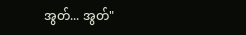အွတ်... အွတ်"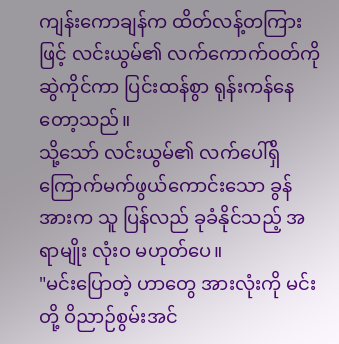ကျန်းကောချန်က ထိတ်လန့်တကြားဖြင့် လင်းယွမ်၏ လက်ကောက်ဝတ်ကို ဆွဲကိုင်ကာ ပြင်းထန်စွာ ရုန်းကန်နေတော့သည်။
သို့သော် လင်းယွမ်၏ လက်ပေါ်ရှိ ကြောက်မက်ဖွယ်ကောင်းသော ခွန်အားက သူ ပြန်လည် ခုခံနိုင်သည့် အရာမျိုး လုံးဝ မဟုတ်ပေ။
"မင်းပြောတဲ့ ဟာတွေ အားလုံးကို မင်းတို့ ဝိညာဉ်စွမ်းအင်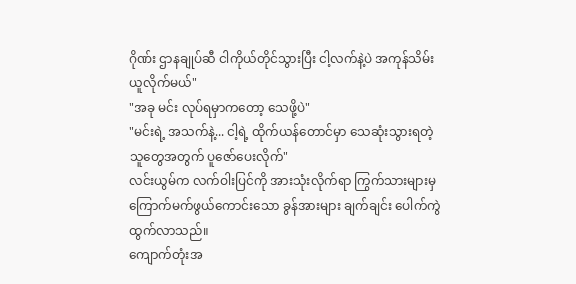ဂိုဏ်း ဌာနချုပ်ဆီ ငါကိုယ်တိုင်သွားပြီး ငါ့လက်နဲ့ပဲ အကုန်သိမ်းယူလိုက်မယ်"
"အခု မင်း လုပ်ရမှာကတော့ သေဖို့ပဲ"
"မင်းရဲ့ အသက်နဲ့... ငါ့ရဲ့ ထိုက်ယန်တောင်မှာ သေဆုံးသွားရတဲ့ သူတွေအတွက် ပူဇော်ပေးလိုက်"
လင်းယွမ်က လက်ဝါးပြင်ကို အားသုံးလိုက်ရာ ကြွက်သားများမှ ကြောက်မက်ဖွယ်ကောင်းသော ခွန်အားများ ချက်ချင်း ပေါက်ကွဲထွက်လာသည်။
ကျောက်တုံးအ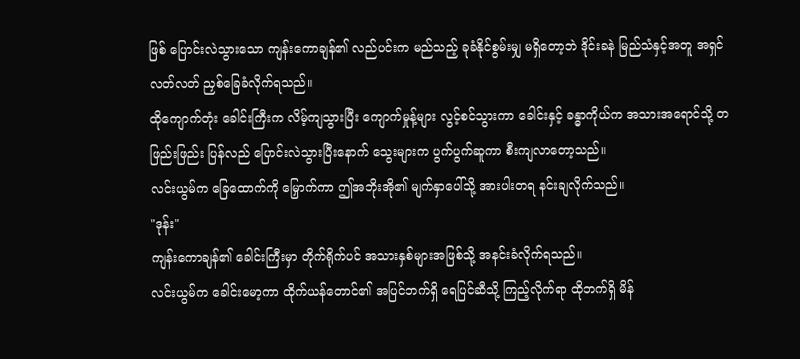ဖြစ် ပြောင်းလဲသွားသော ကျန်းကောချန်၏ လည်ပင်းက မည်သည့် ခုခံနိုင်စွမ်းမျှ မရှိတော့ဘဲ ဒိုင်းခနဲ မြည်သံနှင့်အတူ အရှင်လတ်လတ် ညှစ်ခြေခံလိုက်ရသည်။
ထိုကျောက်တုံး ခေါင်းကြီးက လိမ့်ကျသွားပြီး ကျောက်မှုန့်များ လွင့်စင်သွားကာ ခေါင်းနှင့် ခန္ဓာကိုယ်က အသားအရောင်သို့ တဖြည်းဖြည်း ပြန်လည် ပြောင်းလဲသွားပြီးနောက် သွေးများက ပွက်ပွက်ဆူကာ စီးကျလာတော့သည်။
လင်းယွမ်က ခြေထောက်ကို မြှောက်ကာ ဤအဘိုးအို၏ မျက်နှာပေါ်သို့ အားပါးတရ နင်းချလိုက်သည်။
"ဒုန်း"
ကျန်းကောချန်၏ ခေါင်းကြီးမှာ တိုက်ရိုက်ပင် အသားနှစ်များအဖြစ်သို့ အနင်းခံလိုက်ရသည်။
လင်းယွမ်က ခေါင်းမော့ကာ ထိုက်ယန်တောင်၏ အပြင်ဘက်ရှိ ရေပြင်ဆီသို့ ကြည့်လိုက်ရာ ထိုဘက်ရှိ မိန်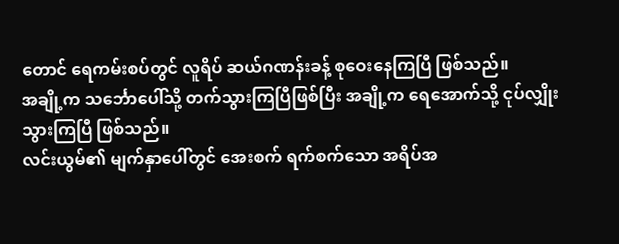တောင် ရေကမ်းစပ်တွင် လူရိပ် ဆယ်ဂဏန်းခန့် စုဝေးနေကြပြီ ဖြစ်သည်။
အချို့က သင်္ဘောပေါ်သို့ တက်သွားကြပြီဖြစ်ပြီး အချို့က ရေအောက်သို့ ငုပ်လျှိုးသွားကြပြီ ဖြစ်သည်။
လင်းယွမ်၏ မျက်နှာပေါ်တွင် အေးစက် ရက်စက်သော အရိပ်အ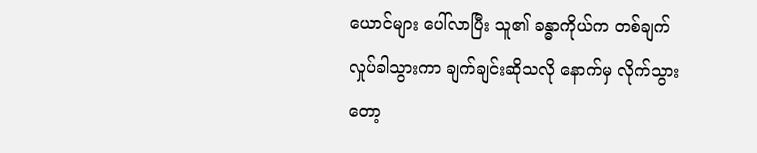ယောင်များ ပေါ်လာပြီး သူ၏ ခန္ဓာကိုယ်က တစ်ချက် လှုပ်ခါသွားကာ ချက်ချင်းဆိုသလို နောက်မှ လိုက်သွားတော့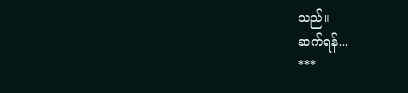သည်။
ဆက်ရန်...
***